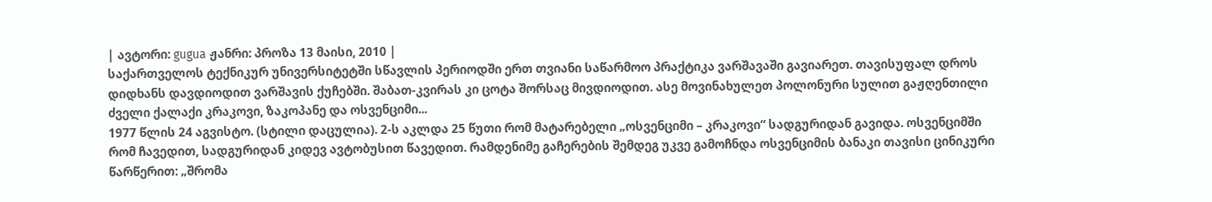| ავტორი: gugua ჟანრი: პროზა 13 მაისი, 2010 |
საქართველოს ტექნიკურ უნივერსიტეტში სწავლის პერიოდში ერთ თვიანი საწარმოო პრაქტიკა ვარშავაში გავიარეთ. თავისუფალ დროს დიდხანს დავდიოდით ვარშავის ქუჩებში. შაბათ-კვირას კი ცოტა შორსაც მივდიოდით. ასე მოვინახულეთ პოლონური სულით გაჟღენთილი ძველი ქალაქი კრაკოვი, ზაკოპანე და ოსვენციმი...
1977 წლის 24 აგვისტო. (სტილი დაცულია). 2-ს აკლდა 25 წუთი რომ მატარებელი „ოსვენციმი – კრაკოვი“ სადგურიდან გავიდა. ოსვენციმში რომ ჩავედით, სადგურიდან კიდევ ავტობუსით წავედით. რამდენიმე გაჩერების შემდეგ უკვე გამოჩნდა ოსვენციმის ბანაკი თავისი ცინიკური წარწერით: „შრომა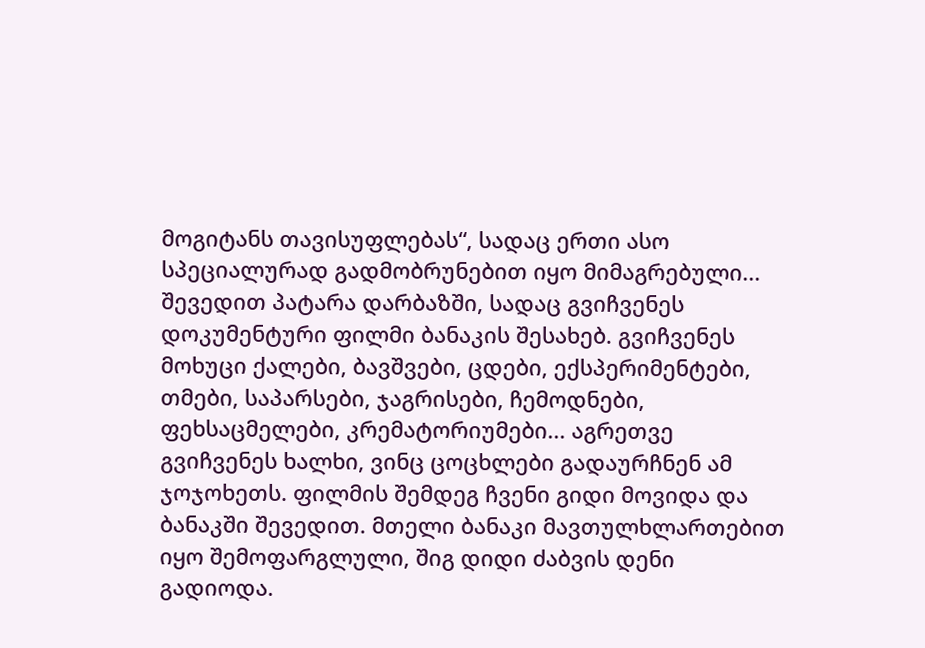მოგიტანს თავისუფლებას“, სადაც ერთი ასო სპეციალურად გადმობრუნებით იყო მიმაგრებული... შევედით პატარა დარბაზში, სადაც გვიჩვენეს დოკუმენტური ფილმი ბანაკის შესახებ. გვიჩვენეს მოხუცი ქალები, ბავშვები, ცდები, ექსპერიმენტები, თმები, საპარსები, ჯაგრისები, ჩემოდნები, ფეხსაცმელები, კრემატორიუმები... აგრეთვე გვიჩვენეს ხალხი, ვინც ცოცხლები გადაურჩნენ ამ ჯოჯოხეთს. ფილმის შემდეგ ჩვენი გიდი მოვიდა და ბანაკში შევედით. მთელი ბანაკი მავთულხლართებით იყო შემოფარგლული, შიგ დიდი ძაბვის დენი გადიოდა.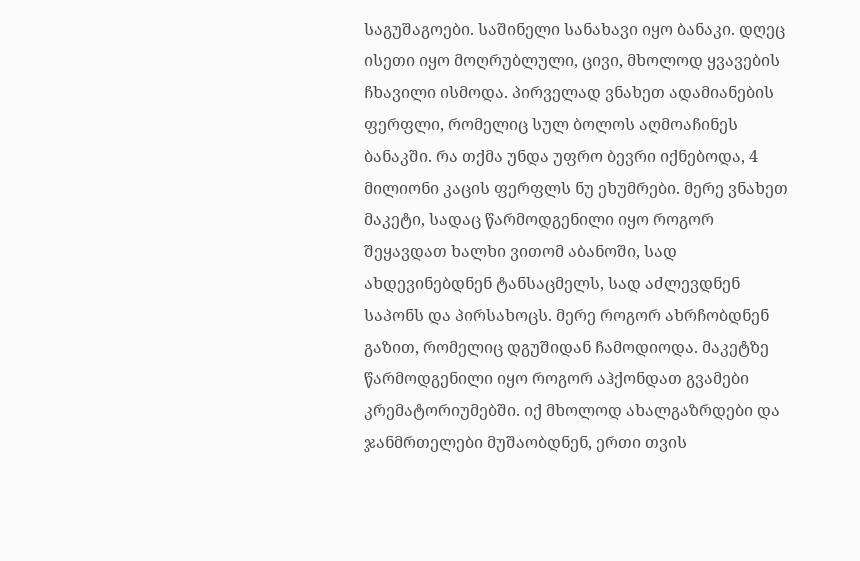საგუშაგოები. საშინელი სანახავი იყო ბანაკი. დღეც ისეთი იყო მოღრუბლული, ცივი, მხოლოდ ყვავების ჩხავილი ისმოდა. პირველად ვნახეთ ადამიანების ფერფლი, რომელიც სულ ბოლოს აღმოაჩინეს ბანაკში. რა თქმა უნდა უფრო ბევრი იქნებოდა, 4 მილიონი კაცის ფერფლს ნუ ეხუმრები. მერე ვნახეთ მაკეტი, სადაც წარმოდგენილი იყო როგორ შეყავდათ ხალხი ვითომ აბანოში, სად ახდევინებდნენ ტანსაცმელს, სად აძლევდნენ საპონს და პირსახოცს. მერე როგორ ახრჩობდნენ გაზით, რომელიც დგუშიდან ჩამოდიოდა. მაკეტზე წარმოდგენილი იყო როგორ აჰქონდათ გვამები კრემატორიუმებში. იქ მხოლოდ ახალგაზრდები და ჯანმრთელები მუშაობდნენ, ერთი თვის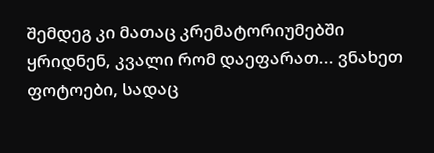შემდეგ კი მათაც კრემატორიუმებში ყრიდნენ, კვალი რომ დაეფარათ... ვნახეთ ფოტოები, სადაც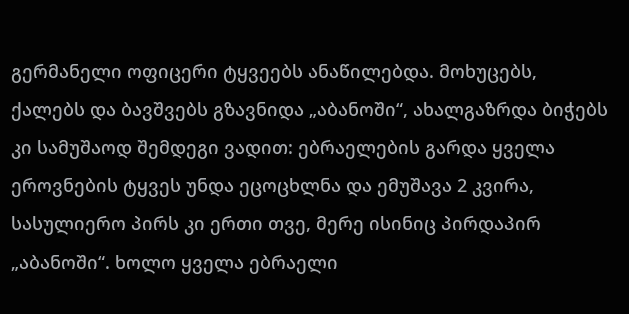გერმანელი ოფიცერი ტყვეებს ანაწილებდა. მოხუცებს, ქალებს და ბავშვებს გზავნიდა „აბანოში“, ახალგაზრდა ბიჭებს კი სამუშაოდ შემდეგი ვადით: ებრაელების გარდა ყველა ეროვნების ტყვეს უნდა ეცოცხლნა და ემუშავა 2 კვირა, სასულიერო პირს კი ერთი თვე, მერე ისინიც პირდაპირ „აბანოში“. ხოლო ყველა ებრაელი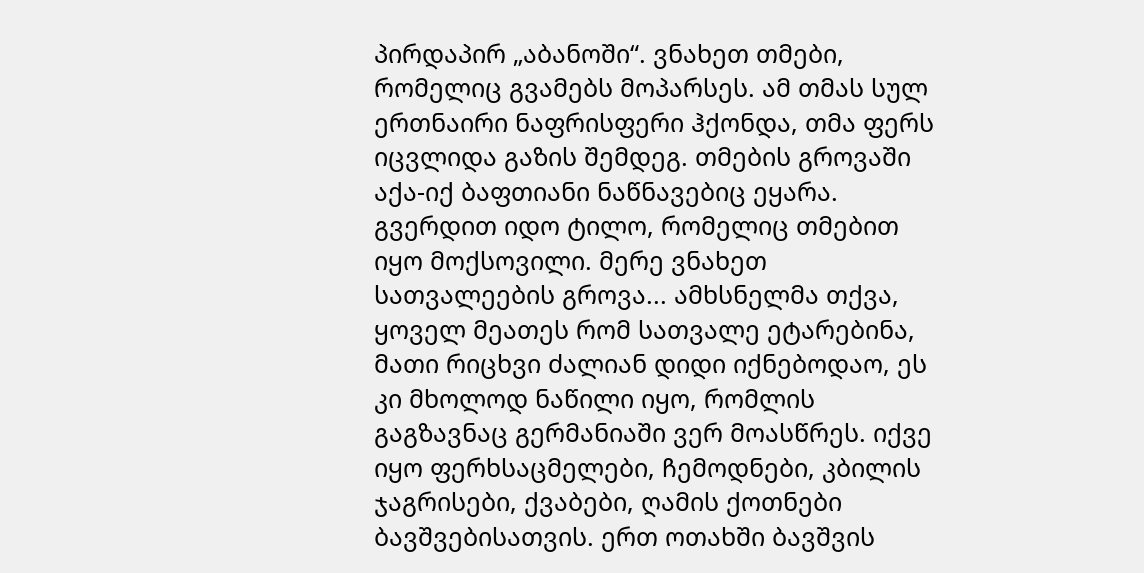პირდაპირ „აბანოში“. ვნახეთ თმები, რომელიც გვამებს მოპარსეს. ამ თმას სულ ერთნაირი ნაფრისფერი ჰქონდა, თმა ფერს იცვლიდა გაზის შემდეგ. თმების გროვაში აქა-იქ ბაფთიანი ნაწნავებიც ეყარა. გვერდით იდო ტილო, რომელიც თმებით იყო მოქსოვილი. მერე ვნახეთ სათვალეების გროვა... ამხსნელმა თქვა, ყოველ მეათეს რომ სათვალე ეტარებინა, მათი რიცხვი ძალიან დიდი იქნებოდაო, ეს კი მხოლოდ ნაწილი იყო, რომლის გაგზავნაც გერმანიაში ვერ მოასწრეს. იქვე იყო ფერხსაცმელები, ჩემოდნები, კბილის ჯაგრისები, ქვაბები, ღამის ქოთნები ბავშვებისათვის. ერთ ოთახში ბავშვის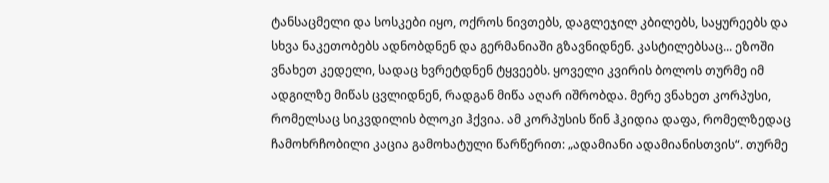ტანსაცმელი და სოსკები იყო, ოქროს ნივთებს, დაგლეჯილ კბილებს, საყურეებს და სხვა ნაკეთობებს ადნობდნენ და გერმანიაში გზავნიდნენ. კასტილებსაც... ეზოში ვნახეთ კედელი, სადაც ხვრეტდნენ ტყვეებს. ყოველი კვირის ბოლოს თურმე იმ ადგილზე მიწას ცვლიდნენ, რადგან მიწა აღარ იშრობდა. მერე ვნახეთ კორპუსი, რომელსაც სიკვდილის ბლოკი ჰქვია. ამ კორპუსის წინ ჰკიდია დაფა, რომელზედაც ჩამოხრჩობილი კაცია გამოხატული წარწერით: „ადამიანი ადამიანისთვის“. თურმე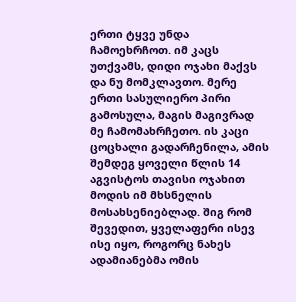ერთი ტყვე უნდა ჩამოეხრჩოთ. იმ კაცს უთქვამს, დიდი ოჯახი მაქვს და ნუ მომკლავთო. მერე ერთი სასულიერო პირი გამოსულა, მაგის მაგივრად მე ჩამომახრჩეთო. ის კაცი ცოცხალი გადარჩენილა, ამის შემდეგ ყოველი წლის 14 აგვისტოს თავისი ოჯახით მოდის იმ მხსნელის მოსახსენიებლად. შიგ რომ შევედით, ყველაფერი ისევ ისე იყო, როგორც ნახეს ადამიანებმა ომის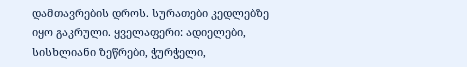დამთავრების დროს. სურათები კედლებზე იყო გაკრული. ყველაფერი: ადიელები, სისხლიანი ზეწრები, ჭურჭელი,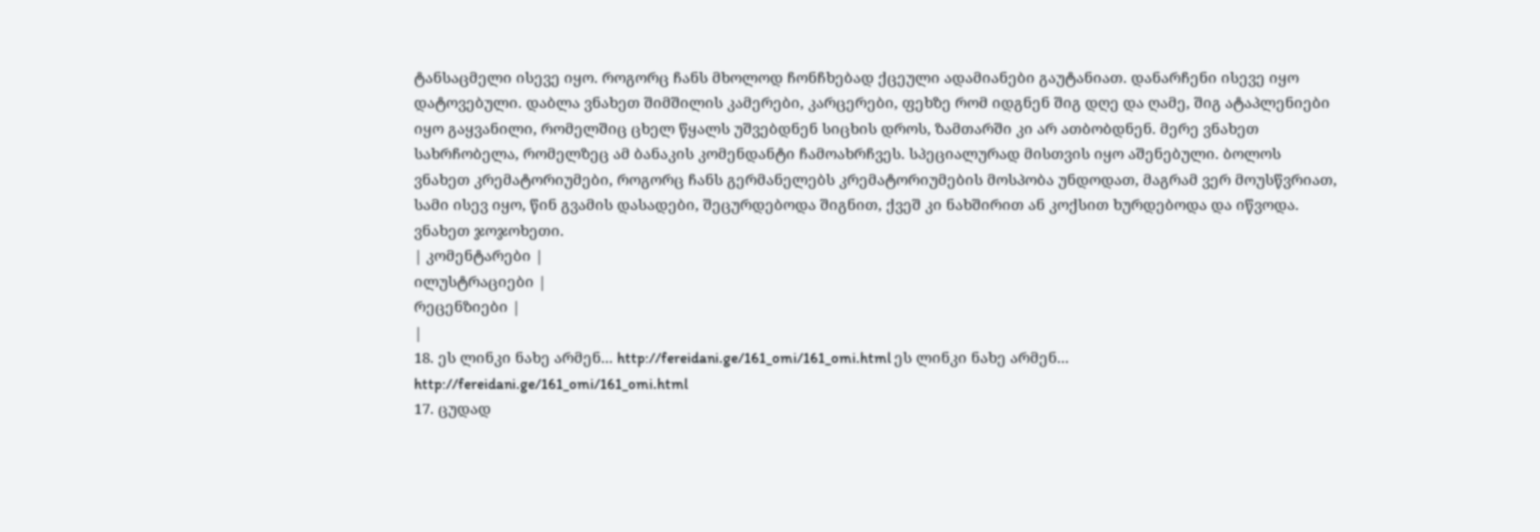ტანსაცმელი ისევე იყო. როგორც ჩანს მხოლოდ ჩონჩხებად ქცეული ადამიანები გაუტანიათ. დანარჩენი ისევე იყო დატოვებული. დაბლა ვნახეთ შიმშილის კამერები, კარცერები, ფეხზე რომ იდგნენ შიგ დღე და ღამე, შიგ ატაპლენიები იყო გაყვანილი, რომელშიც ცხელ წყალს უშვებდნენ სიცხის დროს, ზამთარში კი არ ათბობდნენ. მერე ვნახეთ სახრჩობელა, რომელზეც ამ ბანაკის კომენდანტი ჩამოახრჩვეს. სპეციალურად მისთვის იყო აშენებული. ბოლოს ვნახეთ კრემატორიუმები, როგორც ჩანს გერმანელებს კრემატორიუმების მოსპობა უნდოდათ, მაგრამ ვერ მოუსწვრიათ, სამი ისევ იყო, წინ გვამის დასადები, შეცურდებოდა შიგნით, ქვეშ კი ნახშირით ან კოქსით ხურდებოდა და იწვოდა. ვნახეთ ჯოჯოხეთი.
| კომენტარები |
ილუსტრაციები |
რეცენზიები |
|
18. ეს ლინკი ნახე არმენ... http://fereidani.ge/161_omi/161_omi.html ეს ლინკი ნახე არმენ... http://fereidani.ge/161_omi/161_omi.html
17. ცუდად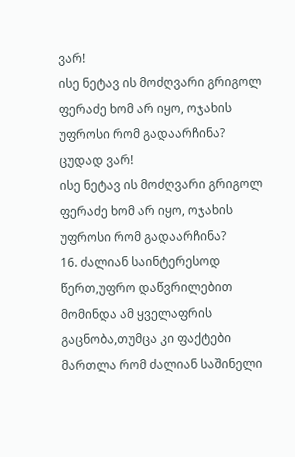ვარ!
ისე ნეტავ ის მოძღვარი გრიგოლ ფერაძე ხომ არ იყო, ოჯახის უფროსი რომ გადაარჩინა? ცუდად ვარ!
ისე ნეტავ ის მოძღვარი გრიგოლ ფერაძე ხომ არ იყო, ოჯახის უფროსი რომ გადაარჩინა?
16. ძალიან საინტერესოდ წერთ,უფრო დაწვრილებით მომინდა ამ ყველაფრის გაცნობა,თუმცა კი ფაქტები მართლა რომ ძალიან საშინელი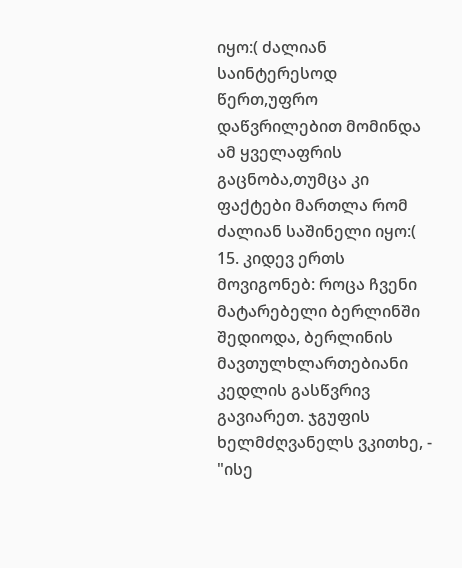იყო:( ძალიან საინტერესოდ წერთ,უფრო დაწვრილებით მომინდა ამ ყველაფრის გაცნობა,თუმცა კი ფაქტები მართლა რომ ძალიან საშინელი იყო:(
15. კიდევ ერთს მოვიგონებ: როცა ჩვენი მატარებელი ბერლინში შედიოდა, ბერლინის მავთულხლართებიანი კედლის გასწვრივ გავიარეთ. ჯგუფის ხელმძღვანელს ვკითხე, - "ისე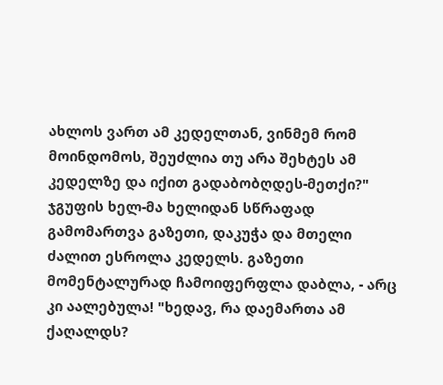ახლოს ვართ ამ კედელთან, ვინმემ რომ მოინდომოს, შეუძლია თუ არა შეხტეს ამ კედელზე და იქით გადაბობღდეს-მეთქი?" ჯგუფის ხელ-მა ხელიდან სწრაფად გამომართვა გაზეთი, დაკუჭა და მთელი ძალით ესროლა კედელს. გაზეთი მომენტალურად ჩამოიფერფლა დაბლა, - არც კი აალებულა! "ხედავ, რა დაემართა ამ ქაღალდს?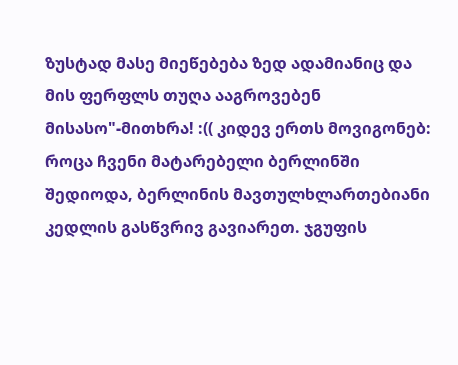ზუსტად მასე მიეწებება ზედ ადამიანიც და მის ფერფლს თუღა ააგროვებენ მისასო"-მითხრა! :(( კიდევ ერთს მოვიგონებ: როცა ჩვენი მატარებელი ბერლინში შედიოდა, ბერლინის მავთულხლართებიანი კედლის გასწვრივ გავიარეთ. ჯგუფის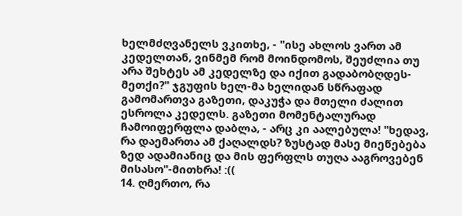ხელმძღვანელს ვკითხე, - "ისე ახლოს ვართ ამ კედელთან, ვინმემ რომ მოინდომოს, შეუძლია თუ არა შეხტეს ამ კედელზე და იქით გადაბობღდეს-მეთქი?" ჯგუფის ხელ-მა ხელიდან სწრაფად გამომართვა გაზეთი, დაკუჭა და მთელი ძალით ესროლა კედელს. გაზეთი მომენტალურად ჩამოიფერფლა დაბლა, - არც კი აალებულა! "ხედავ, რა დაემართა ამ ქაღალდს? ზუსტად მასე მიეწებება ზედ ადამიანიც და მის ფერფლს თუღა ააგროვებენ მისასო"-მითხრა! :((
14. ღმერთო, რა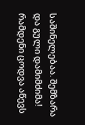საშინელებაა. შემზარა და გული დამიმძიმა! რამდენი ცოდვა აწევს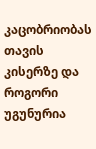კაცობრიობას თავის კისერზე და როგორი უგუნურია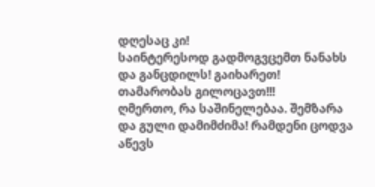დღესაც კი!
საინტერესოდ გადმოგვცემთ ნანახს და განცდილს! გაიხარეთ! თამარობას გილოცავთ!!!
ღმერთო, რა საშინელებაა. შემზარა და გული დამიმძიმა! რამდენი ცოდვა აწევს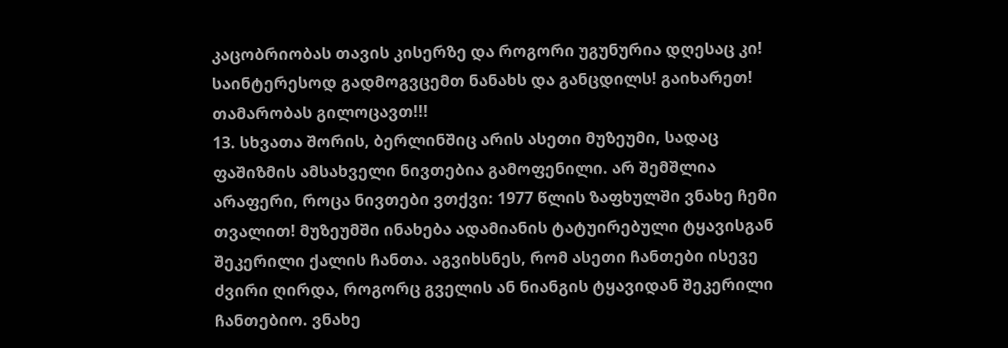კაცობრიობას თავის კისერზე და როგორი უგუნურია დღესაც კი!
საინტერესოდ გადმოგვცემთ ნანახს და განცდილს! გაიხარეთ! თამარობას გილოცავთ!!!
13. სხვათა შორის, ბერლინშიც არის ასეთი მუზეუმი, სადაც ფაშიზმის ამსახველი ნივთებია გამოფენილი. არ შემშლია არაფერი, როცა ნივთები ვთქვი: 1977 წლის ზაფხულში ვნახე ჩემი თვალით! მუზეუმში ინახება ადამიანის ტატუირებული ტყავისგან შეკერილი ქალის ჩანთა. აგვიხსნეს, რომ ასეთი ჩანთები ისევე ძვირი ღირდა, როგორც გველის ან ნიანგის ტყავიდან შეკერილი ჩანთებიო. ვნახე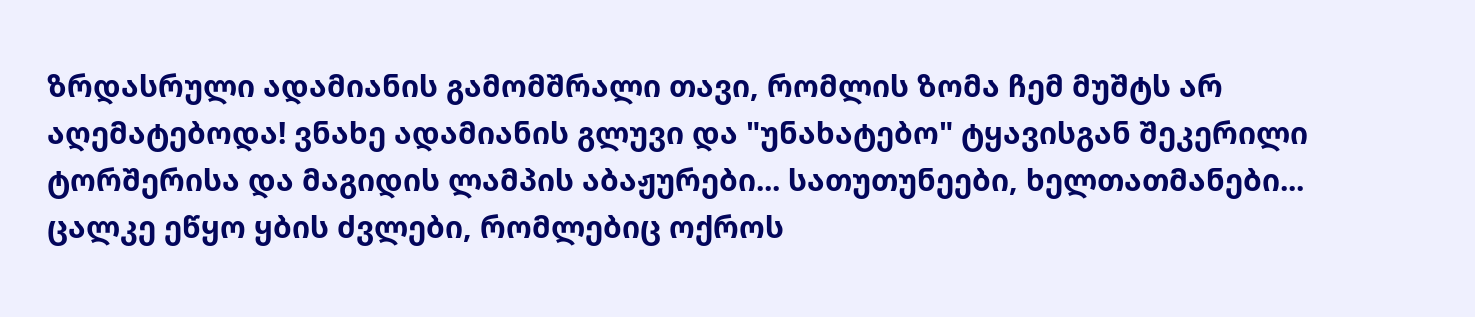ზრდასრული ადამიანის გამომშრალი თავი, რომლის ზომა ჩემ მუშტს არ აღემატებოდა! ვნახე ადამიანის გლუვი და "უნახატებო" ტყავისგან შეკერილი ტორშერისა და მაგიდის ლამპის აბაჟურები... სათუთუნეები, ხელთათმანები...
ცალკე ეწყო ყბის ძვლები, რომლებიც ოქროს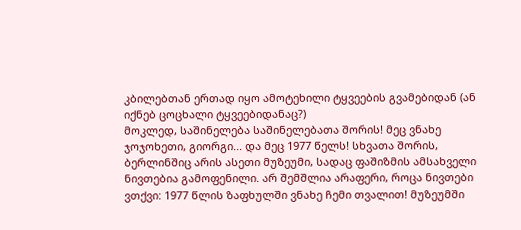კბილებთან ერთად იყო ამოტეხილი ტყვეების გვამებიდან (ან იქნებ ცოცხალი ტყვეებიდანაც?)
მოკლედ, საშინელება საშინელებათა შორის! მეც ვნახე ჯოჯოხეთი, გიორგი... და მეც 1977 წელს! სხვათა შორის, ბერლინშიც არის ასეთი მუზეუმი, სადაც ფაშიზმის ამსახველი ნივთებია გამოფენილი. არ შემშლია არაფერი, როცა ნივთები ვთქვი: 1977 წლის ზაფხულში ვნახე ჩემი თვალით! მუზეუმში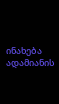ინახება ადამიანის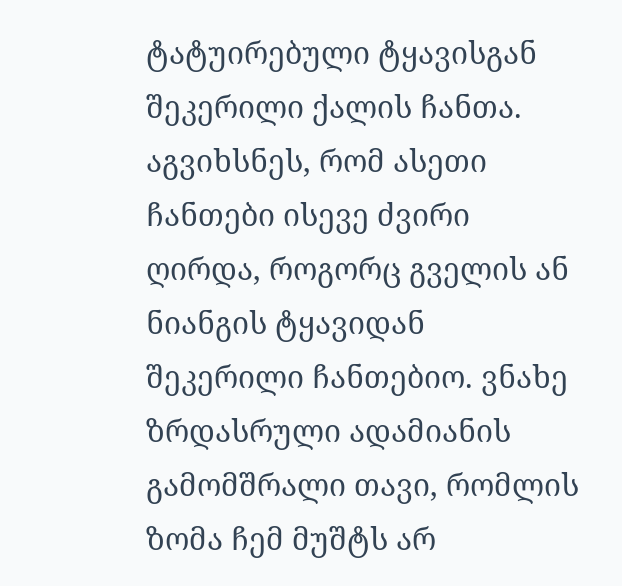ტატუირებული ტყავისგან შეკერილი ქალის ჩანთა. აგვიხსნეს, რომ ასეთი ჩანთები ისევე ძვირი ღირდა, როგორც გველის ან ნიანგის ტყავიდან შეკერილი ჩანთებიო. ვნახე ზრდასრული ადამიანის გამომშრალი თავი, რომლის ზომა ჩემ მუშტს არ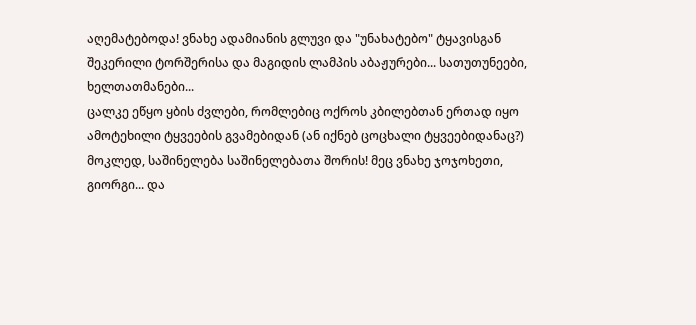აღემატებოდა! ვნახე ადამიანის გლუვი და "უნახატებო" ტყავისგან შეკერილი ტორშერისა და მაგიდის ლამპის აბაჟურები... სათუთუნეები, ხელთათმანები...
ცალკე ეწყო ყბის ძვლები, რომლებიც ოქროს კბილებთან ერთად იყო ამოტეხილი ტყვეების გვამებიდან (ან იქნებ ცოცხალი ტყვეებიდანაც?)
მოკლედ, საშინელება საშინელებათა შორის! მეც ვნახე ჯოჯოხეთი, გიორგი... და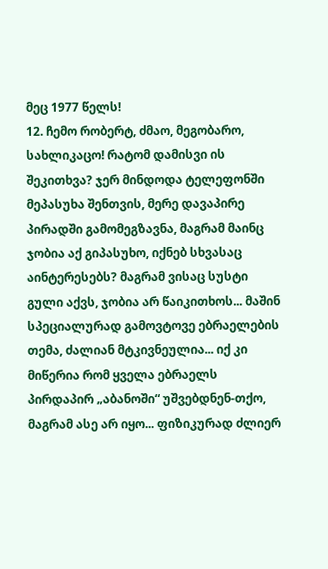მეც 1977 წელს!
12. ჩემო რობერტ, ძმაო, მეგობარო, სახლიკაცო! რატომ დამისვი ის შეკითხვა? ჯერ მინდოდა ტელეფონში მეპასუხა შენთვის, მერე დავაპირე პირადში გამომეგზავნა, მაგრამ მაინც ჯობია აქ გიპასუხო, იქნებ სხვასაც აინტერესებს? მაგრამ ვისაც სუსტი გული აქვს, ჯობია არ წაიკითხოს... მაშინ სპეციალურად გამოვტოვე ებრაელების თემა, ძალიან მტკივნეულია... იქ კი მიწერია რომ ყველა ებრაელს პირდაპირ „აბანოში“ უშვებდნენ-თქო, მაგრამ ასე არ იყო... ფიზიკურად ძლიერ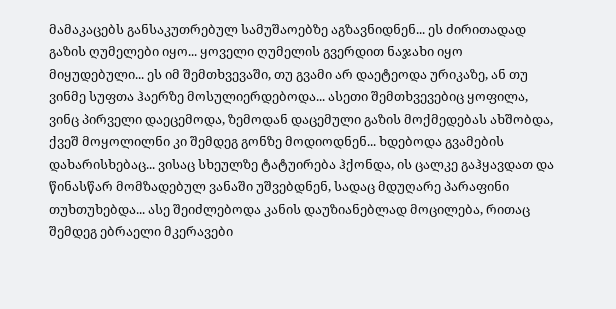მამაკაცებს განსაკუთრებულ სამუშაოებზე აგზავნიდნენ... ეს ძირითადად გაზის ღუმელები იყო... ყოველი ღუმელის გვერდით ნაჯახი იყო მიყუდებული... ეს იმ შემთხვევაში, თუ გვამი არ დაეტეოდა ურიკაზე, ან თუ ვინმე სუფთა ჰაერზე მოსულიერდებოდა... ასეთი შემთხვევებიც ყოფილა, ვინც პირველი დაეცემოდა, ზემოდან დაცემული გაზის მოქმედებას ახშობდა, ქვეშ მოყოლილნი კი შემდეგ გონზე მოდიოდნენ... ხდებოდა გვამების დახარისხებაც... ვისაც სხეულზე ტატუირება ჰქონდა, ის ცალკე გაჰყავდათ და წინასწარ მომზადებულ ვანაში უშვებდნენ, სადაც მდუღარე პარაფინი თუხთუხებდა... ასე შეიძლებოდა კანის დაუზიანებლად მოცილება, რითაც შემდეგ ებრაელი მკერავები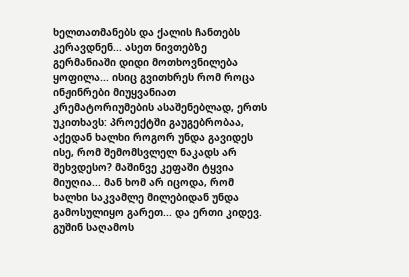ხელთათმანებს და ქალის ჩანთებს კერავდნენ... ასეთ ნივთებზე გერმანიაში დიდი მოთხოვნილება ყოფილა... ისიც გვითხრეს რომ როცა ინჟინრები მიუყვანიათ კრემატორიუმების ასაშენებლად, ერთს უკითხავს: პროექტში გაუგებრობაა, აქედან ხალხი როგორ უნდა გავიდეს ისე, რომ შემომსვლელ ნაკადს არ შეხვდესო? მაშინვე კეფაში ტყვია მიუღია... მან ხომ არ იცოდა, რომ ხალხი საკვამლე მილებიდან უნდა გამოსულიყო გარეთ... და ერთი კიდევ. გუშინ საღამოს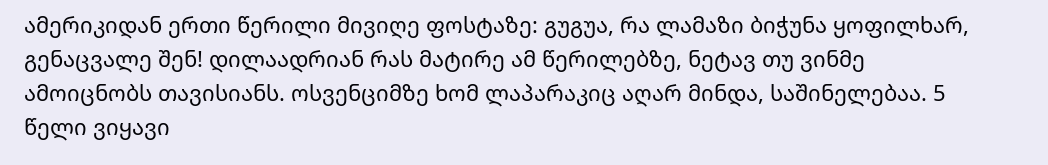ამერიკიდან ერთი წერილი მივიღე ფოსტაზე: გუგუა, რა ლამაზი ბიჭუნა ყოფილხარ, გენაცვალე შენ! დილაადრიან რას მატირე ამ წერილებზე, ნეტავ თუ ვინმე ამოიცნობს თავისიანს. ოსვენციმზე ხომ ლაპარაკიც აღარ მინდა, საშინელებაა. 5 წელი ვიყავი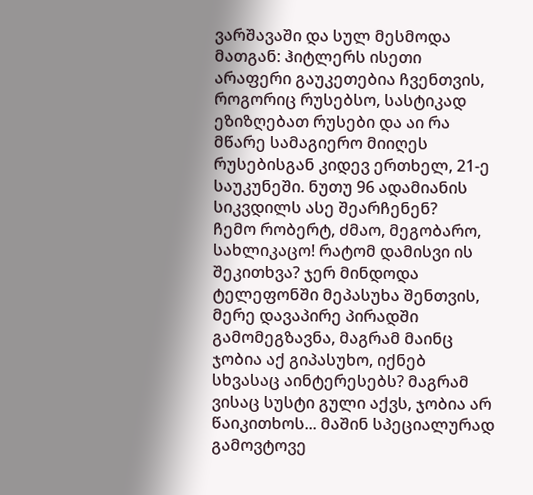ვარშავაში და სულ მესმოდა მათგან: ჰიტლერს ისეთი არაფერი გაუკეთებია ჩვენთვის, როგორიც რუსებსო, სასტიკად ეზიზღებათ რუსები და აი რა მწარე სამაგიერო მიიღეს რუსებისგან კიდევ ერთხელ, 21-ე საუკუნეში. ნუთუ 96 ადამიანის სიკვდილს ასე შეარჩენენ?
ჩემო რობერტ, ძმაო, მეგობარო, სახლიკაცო! რატომ დამისვი ის შეკითხვა? ჯერ მინდოდა ტელეფონში მეპასუხა შენთვის, მერე დავაპირე პირადში გამომეგზავნა, მაგრამ მაინც ჯობია აქ გიპასუხო, იქნებ სხვასაც აინტერესებს? მაგრამ ვისაც სუსტი გული აქვს, ჯობია არ წაიკითხოს... მაშინ სპეციალურად გამოვტოვე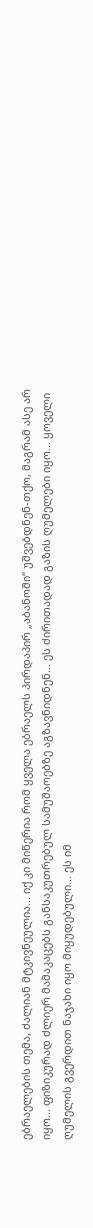ებრაელების თემა, ძალიან მტკივნეულია... იქ კი მიწერია რომ ყველა ებრაელს პირდაპირ „აბანოში“ უშვებდნენ-თქო, მაგრამ ასე არ იყო... ფიზიკურად ძლიერ მამაკაცებს განსაკუთრებულ სამუშაოებზე აგზავნიდნენ... ეს ძირითადად გაზის ღუმელები იყო... ყოველი ღუმელის გვერდით ნაჯახი იყო მიყუდებული... ეს იმ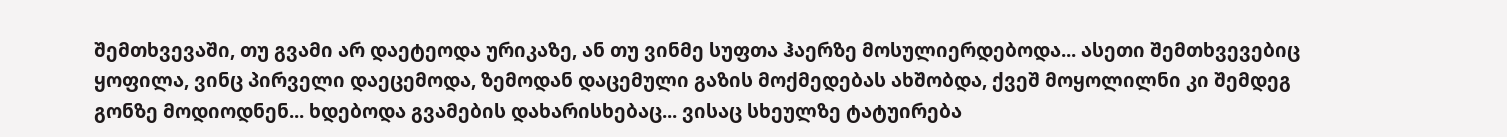შემთხვევაში, თუ გვამი არ დაეტეოდა ურიკაზე, ან თუ ვინმე სუფთა ჰაერზე მოსულიერდებოდა... ასეთი შემთხვევებიც ყოფილა, ვინც პირველი დაეცემოდა, ზემოდან დაცემული გაზის მოქმედებას ახშობდა, ქვეშ მოყოლილნი კი შემდეგ გონზე მოდიოდნენ... ხდებოდა გვამების დახარისხებაც... ვისაც სხეულზე ტატუირება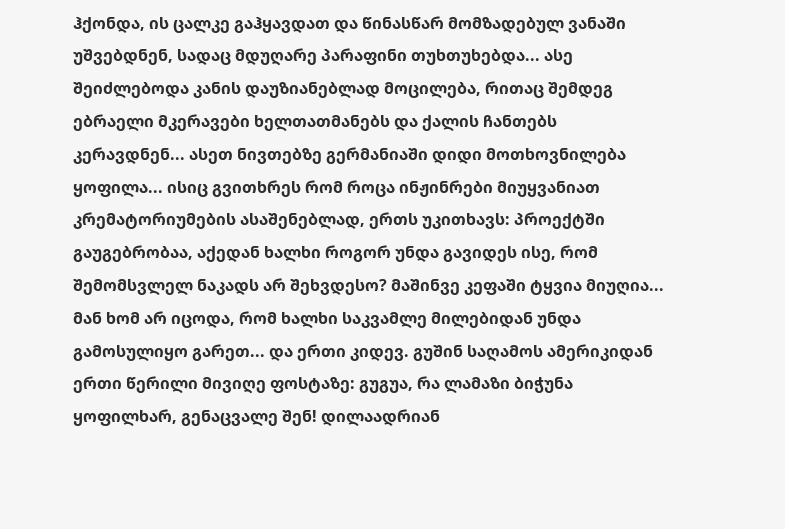ჰქონდა, ის ცალკე გაჰყავდათ და წინასწარ მომზადებულ ვანაში უშვებდნენ, სადაც მდუღარე პარაფინი თუხთუხებდა... ასე შეიძლებოდა კანის დაუზიანებლად მოცილება, რითაც შემდეგ ებრაელი მკერავები ხელთათმანებს და ქალის ჩანთებს კერავდნენ... ასეთ ნივთებზე გერმანიაში დიდი მოთხოვნილება ყოფილა... ისიც გვითხრეს რომ როცა ინჟინრები მიუყვანიათ კრემატორიუმების ასაშენებლად, ერთს უკითხავს: პროექტში გაუგებრობაა, აქედან ხალხი როგორ უნდა გავიდეს ისე, რომ შემომსვლელ ნაკადს არ შეხვდესო? მაშინვე კეფაში ტყვია მიუღია... მან ხომ არ იცოდა, რომ ხალხი საკვამლე მილებიდან უნდა გამოსულიყო გარეთ... და ერთი კიდევ. გუშინ საღამოს ამერიკიდან ერთი წერილი მივიღე ფოსტაზე: გუგუა, რა ლამაზი ბიჭუნა ყოფილხარ, გენაცვალე შენ! დილაადრიან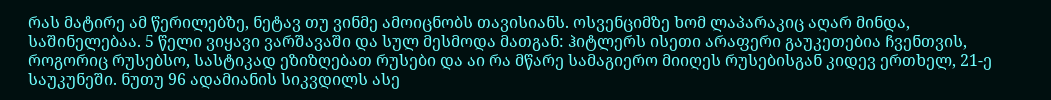რას მატირე ამ წერილებზე, ნეტავ თუ ვინმე ამოიცნობს თავისიანს. ოსვენციმზე ხომ ლაპარაკიც აღარ მინდა, საშინელებაა. 5 წელი ვიყავი ვარშავაში და სულ მესმოდა მათგან: ჰიტლერს ისეთი არაფერი გაუკეთებია ჩვენთვის, როგორიც რუსებსო, სასტიკად ეზიზღებათ რუსები და აი რა მწარე სამაგიერო მიიღეს რუსებისგან კიდევ ერთხელ, 21-ე საუკუნეში. ნუთუ 96 ადამიანის სიკვდილს ასე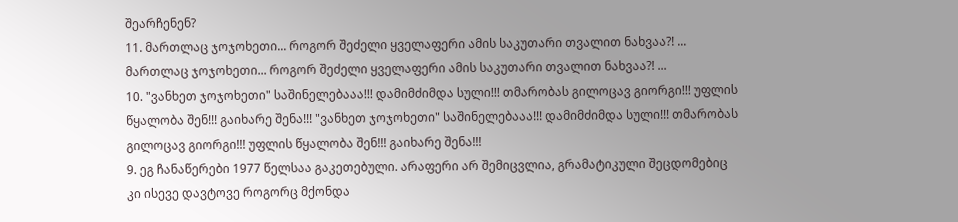შეარჩენენ?
11. მართლაც ჯოჯოხეთი... როგორ შეძელი ყველაფერი ამის საკუთარი თვალით ნახვაა?! ... მართლაც ჯოჯოხეთი... როგორ შეძელი ყველაფერი ამის საკუთარი თვალით ნახვაა?! ...
10. "ვანხეთ ჯოჯოხეთი" საშინელებააა!!! დამიმძიმდა სული!!! თმარობას გილოცავ გიორგი!!! უფლის წყალობა შენ!!! გაიხარე შენა!!! "ვანხეთ ჯოჯოხეთი" საშინელებააა!!! დამიმძიმდა სული!!! თმარობას გილოცავ გიორგი!!! უფლის წყალობა შენ!!! გაიხარე შენა!!!
9. ეგ ჩანაწერები 1977 წელსაა გაკეთებული. არაფერი არ შემიცვლია, გრამატიკული შეცდომებიც კი ისევე დავტოვე როგორც მქონდა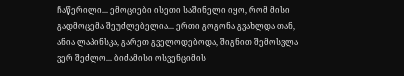ჩაწერილი... ემოციები ისეთი საშინელი იყო, რომ მისი გადმოცემა შეუძლებელია... ერთი გოგონა გვახლდა თან, ანია ლაპინსკა, გარეთ გველოდებოდა, შიგნით შემოსვლა ვერ შეძლო... ბიძამისი ოსვენციმის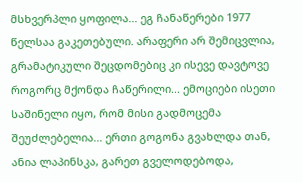მსხვერპლი ყოფილა... ეგ ჩანაწერები 1977 წელსაა გაკეთებული. არაფერი არ შემიცვლია, გრამატიკული შეცდომებიც კი ისევე დავტოვე როგორც მქონდა ჩაწერილი... ემოციები ისეთი საშინელი იყო, რომ მისი გადმოცემა შეუძლებელია... ერთი გოგონა გვახლდა თან, ანია ლაპინსკა, გარეთ გველოდებოდა,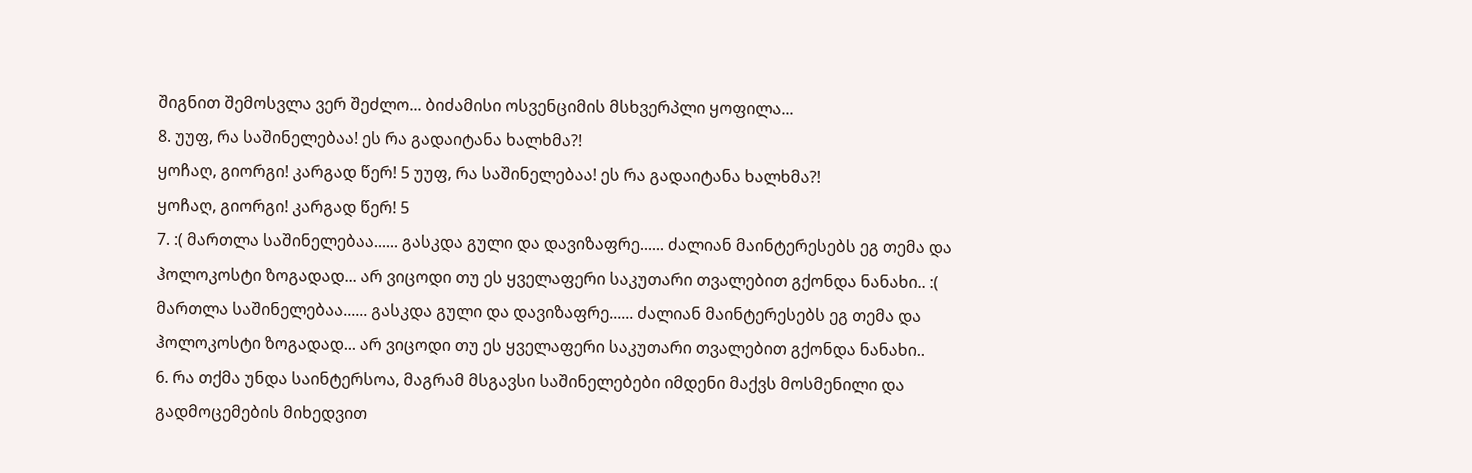შიგნით შემოსვლა ვერ შეძლო... ბიძამისი ოსვენციმის მსხვერპლი ყოფილა...
8. უუფ, რა საშინელებაა! ეს რა გადაიტანა ხალხმა?!
ყოჩაღ, გიორგი! კარგად წერ! 5 უუფ, რა საშინელებაა! ეს რა გადაიტანა ხალხმა?!
ყოჩაღ, გიორგი! კარგად წერ! 5
7. :( მართლა საშინელებაა...... გასკდა გული და დავიზაფრე...... ძალიან მაინტერესებს ეგ თემა და ჰოლოკოსტი ზოგადად... არ ვიცოდი თუ ეს ყველაფერი საკუთარი თვალებით გქონდა ნანახი.. :( მართლა საშინელებაა...... გასკდა გული და დავიზაფრე...... ძალიან მაინტერესებს ეგ თემა და ჰოლოკოსტი ზოგადად... არ ვიცოდი თუ ეს ყველაფერი საკუთარი თვალებით გქონდა ნანახი..
6. რა თქმა უნდა საინტერსოა, მაგრამ მსგავსი საშინელებები იმდენი მაქვს მოსმენილი და გადმოცემების მიხედვით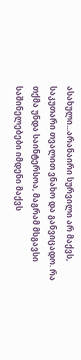ასახული...არანაირი სურვილი არ მაქვს, საკუთარი თვალით ვნახო და განვიცადო. რა თქმა უნდა საინტერსოა, მაგრამ მსგავსი საშინელებები იმდენი მაქვს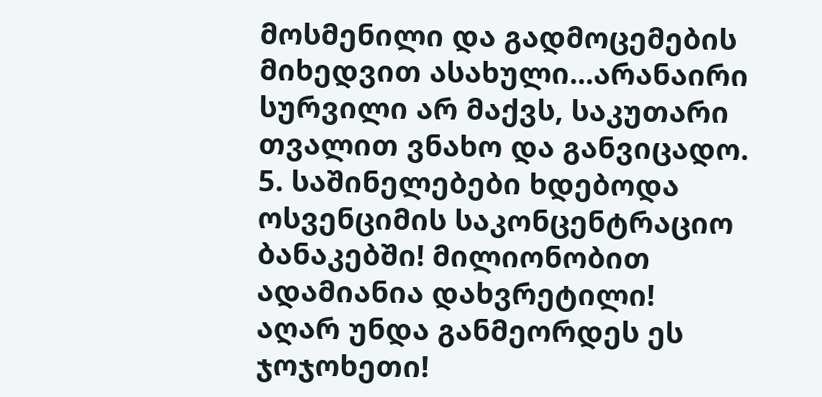მოსმენილი და გადმოცემების მიხედვით ასახული...არანაირი სურვილი არ მაქვს, საკუთარი თვალით ვნახო და განვიცადო.
5. საშინელებები ხდებოდა ოსვენციმის საკონცენტრაციო ბანაკებში! მილიონობით ადამიანია დახვრეტილი!
აღარ უნდა განმეორდეს ეს ჯოჯოხეთი!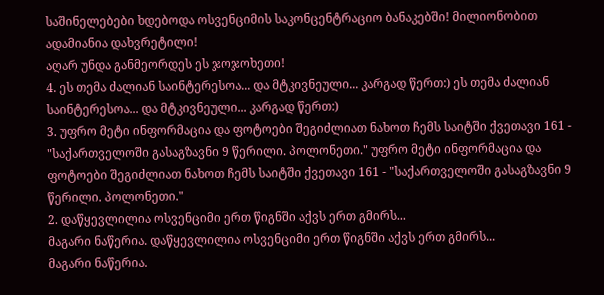საშინელებები ხდებოდა ოსვენციმის საკონცენტრაციო ბანაკებში! მილიონობით ადამიანია დახვრეტილი!
აღარ უნდა განმეორდეს ეს ჯოჯოხეთი!
4. ეს თემა ძალიან საინტერესოა... და მტკივნეული... კარგად წერთ:) ეს თემა ძალიან საინტერესოა... და მტკივნეული... კარგად წერთ:)
3. უფრო მეტი ინფორმაცია და ფოტოები შეგიძლიათ ნახოთ ჩემს საიტში ქვეთავი 161 - "საქართველოში გასაგზავნი 9 წერილი. პოლონეთი." უფრო მეტი ინფორმაცია და ფოტოები შეგიძლიათ ნახოთ ჩემს საიტში ქვეთავი 161 - "საქართველოში გასაგზავნი 9 წერილი. პოლონეთი."
2. დაწყევლილია ოსვენციმი ერთ წიგნში აქვს ერთ გმირს...
მაგარი ნაწერია. დაწყევლილია ოსვენციმი ერთ წიგნში აქვს ერთ გმირს...
მაგარი ნაწერია.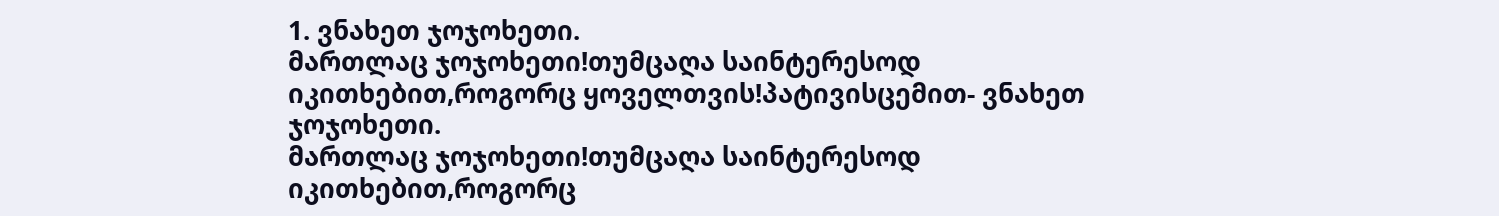1. ვნახეთ ჯოჯოხეთი.
მართლაც ჯოჯოხეთი!თუმცაღა საინტერესოდ იკითხებით,როგორც ყოველთვის!პატივისცემით- ვნახეთ ჯოჯოხეთი.
მართლაც ჯოჯოხეთი!თუმცაღა საინტერესოდ იკითხებით,როგორც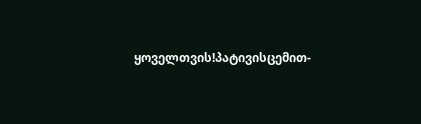ყოველთვის!პატივისცემით-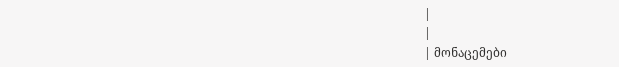|
|
| მონაცემები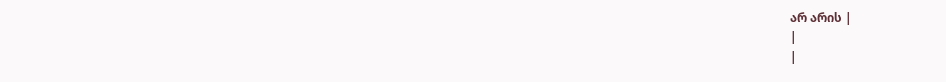არ არის |
|
|